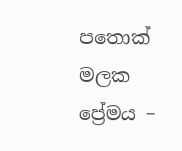පතොක් මලක ප්‍රේමය –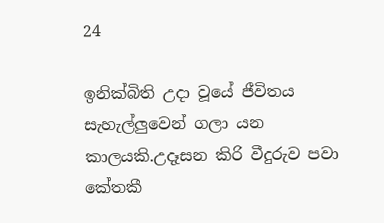24

ඉනික්බිති උදා වූයේ ජීවිතය සැහැල්ලුවෙන් ගලා යන කාලයකි.උදෑසන කිරි වීදුරුව පවා කේතකී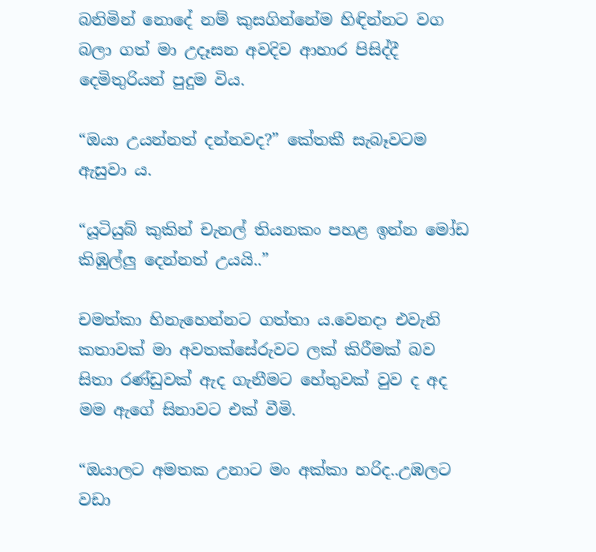බනිමින් නොදේ නම් කුසගින්නේම හිඳින්නට වග බලා ගත් මා උදෑසන අවදිව ආහාර පිසිද්දී දෙමිතුරියන් පුදුම විය.

“ඔයා උයන්නත් දන්නවද?” කේතකී සැබෑවටම ඇසුවා ය.

“යූටියුබ් කුකින් චැනල් තියනකං පහළ ඉන්න මෝඩ කිඹුල්ලු දෙන්නත් උයයි..”

චමත්කා හිනැහෙන්නට ගත්තා ය.වෙනදා එවැනි කතාවක් මා අවතක්සේරුවට ලක් කිරීමක් බව සිතා රණ්ඩුවක් ඇද ගැනීමට හේතුවක් වුව ද අද මම ඇගේ සිනාවට එක් වීමි.

“ඔයාලට අමතක උනාට මං අක්කා හරිද..උඹලට වඩා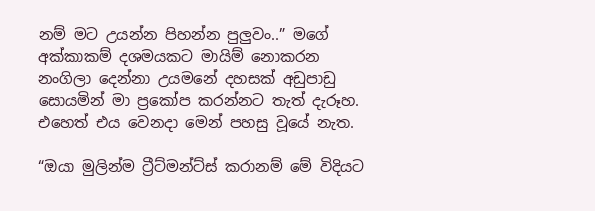නම් මට උයන්න පිහන්න පුලුවං..” මගේ අක්කාකම් දශමයකට මායිම් නොකරන නංගිලා දෙන්නා උයමනේ දහසක් අඩුපාඩු සොයමින් මා ප්‍රකෝප කරන්නට තැත් දැරූහ. එහෙත් එය වෙනදා මෙන් පහසු වූයේ නැත.

“ඔයා මුලින්ම ට්‍රීට්මන්ට්ස් කරානම් මේ විදියට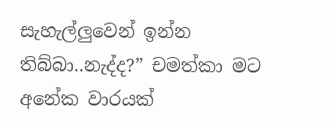සැහැල්ලුවෙන් ඉන්න තිබ්බා..නැද්ද?” චමත්කා මට අනේක වාරයක්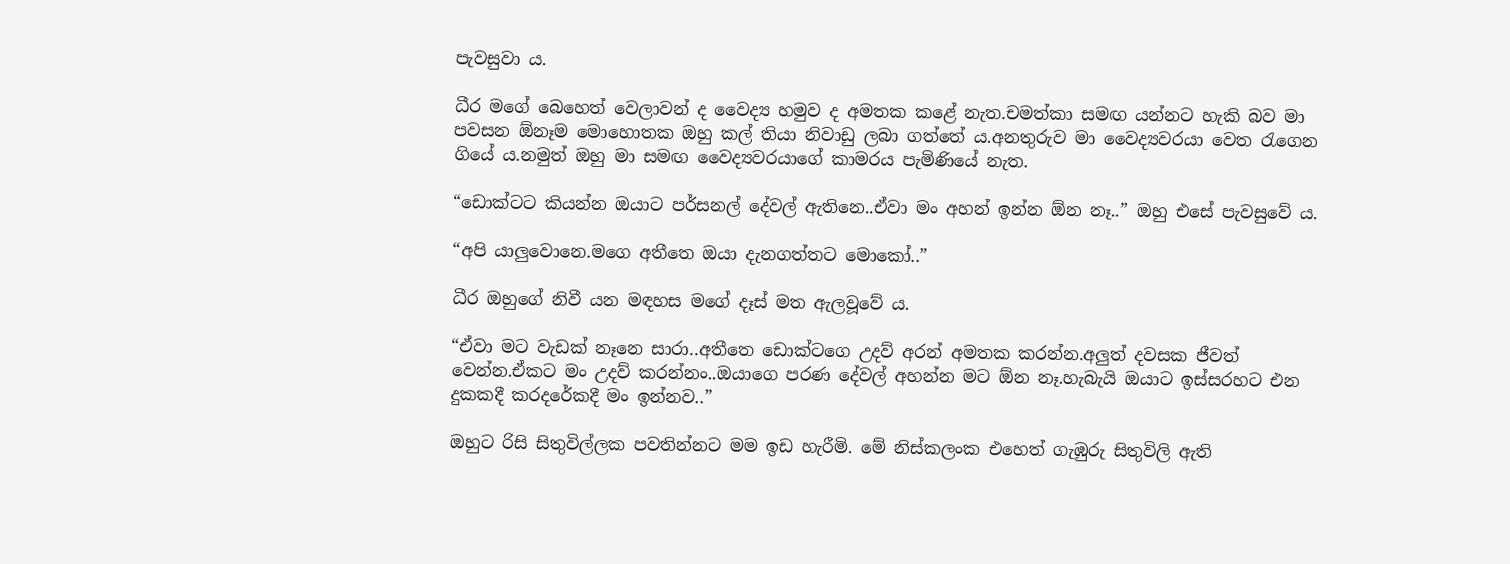පැවසුවා ය.

ධීර මගේ බෙහෙත් වෙලාවන් ද වෛද්‍ය හමුව ද අමතක කළේ නැත.චමත්කා සමඟ යන්නට හැකි බව මා පවසන ඕනෑම මොහොතක ඔහු කල් තියා නිවාඩු ලබා ගත්තේ ය.අනතුරුව මා වෛද්‍යවරයා වෙත රැගෙන ගියේ ය.නමුත් ඔහු මා සමඟ වෛද්‍යවරයාගේ කාමරය පැමිණියේ නැත.

“ඩොක්ටට කියන්න ඔයාට පර්සනල් දේවල් ඇතිනෙ..ඒවා මං අහන් ඉන්න ඕන නෑ..” ඔහු එසේ පැවසුවේ ය.

“අපි යාලුවොනෙ.මගෙ අතීතෙ ඔයා දැනගත්තට මොකෝ..”

ධීර ඔහුගේ නිවී යන මඳහස මගේ දෑස් මත ඇලවූවේ ය.

“ඒවා මට වැඩක් නෑනෙ සාරා..අතීතෙ ඩොක්ටගෙ උදව් අරන් අමතක කරන්න.අලුත් දවසක ජීවත් වෙන්න.ඒකට මං උදව් කරන්නං..ඔයාගෙ පරණ දේවල් අහන්න මට ඕන නෑ.හැබැයි ඔයාට ඉස්සරහට එන දුකකදී කරදරේකදී මං ඉන්නව..”

ඔහුට රිසි සිතුවිල්ලක පවතින්නට මම ඉඩ හැරීමි. මේ නිස්කලංක එහෙත් ගැඹුරු සිතුවිලි ඇති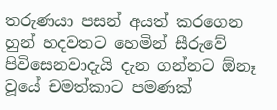තරුණයා පසන් අයත් කරගෙන හුන් හදවතට හෙමින් සීරුවේ පිවිසෙනවාදැයි දැන ගන්නට ඕනෑ වූයේ චමත්කාට පමණක්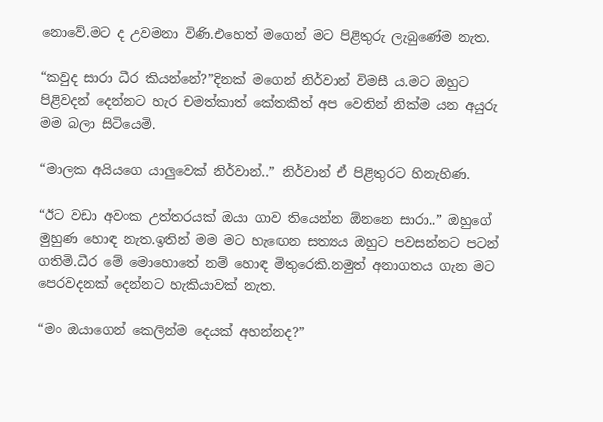නොවේ.මට ද උවමනා විණි.එහෙත් මගෙන් මට පිළිතුරු ලැබුණේම නැත.

“කවුද සාරා ධීර කියන්නේ?”දිනක් මගෙන් නිර්වාන් විමසී ය.මට ඔහුට පිළිවදන් දෙන්නට හැර චමත්කාත් කේතකීත් අප වෙතින් නික්ම යන අයුරු මම බලා සිටියෙමි.

“මාලක අයියගෙ යාලුවෙක් නිර්වාන්..” නිර්වාන් ඒ පිළිතුරට හිනැහිණ.

“ඊට වඩා අවංක උත්තරයක් ඔයා ගාව තියෙන්න ඕනනෙ සාරා..” ඔහුගේ මුහුණ හොඳ නැත.ඉතින් මම මට හැඟෙන සත්‍යය ඔහුට පවසන්නට පටන් ගතිමි.ධීර මේ මොහොතේ නම් හොඳ මිතුරෙකි.නමුත් අනාගතය ගැන මට පෙරවදනක් දෙන්නට හැකියාවක් නැත.

“මං ඔයාගෙන් කෙලින්ම දෙයක් අහන්නද?”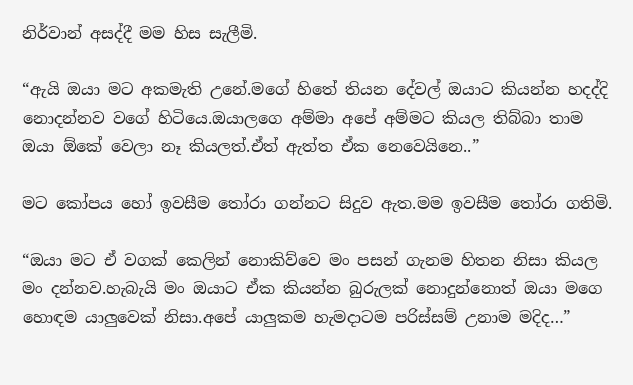නිර්වාන් අසද්දී මම හිස සැලීමි.

“ඇයි ඔයා මට අකමැති උනේ.මගේ හිතේ තියන දේවල් ඔයාට කියන්න හදද්දි නොදන්නව වගේ හිටියෙ.ඔයාලගෙ අම්මා අපේ අම්මට කියල තිබ්බා තාම ඔයා ඕකේ වෙලා නෑ කියලත්.ඒත් ඇත්ත ඒක නෙවෙයිනෙ..”

මට කෝපය හෝ ඉවසීම තෝරා ගන්නට සිදුව ඇත.මම ඉවසීම තෝරා ගතිමි.

“ඔයා මට ඒ වගක් කෙලින් නොකිව්වෙ මං පසන් ගැනම හිතන නිසා කියල මං දන්නව.හැබැයි මං ඔයාට ඒක කියන්න බුරුලක් නොදුන්නොත් ඔයා මගෙ හොඳම යාලුවෙක් නිසා.අපේ යාලුකම හැමදාටම පරිස්සම් උනාම මදිද…”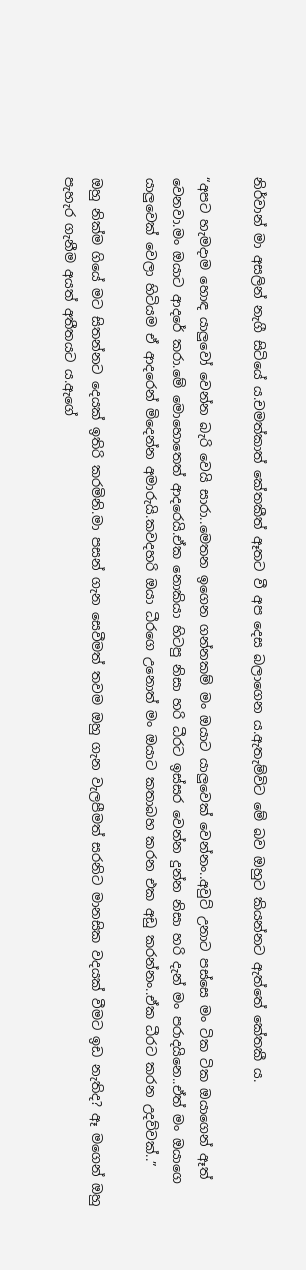නිර්වාන් මා අසලින් නැගී සිටියේ ය.චමත්කාත් කේතකීත් ඈතට වී අප දෙස බලාගෙන ය.ඇතැම්විට මේ බව ඔහුට කියන්නට ඇත්තේ කේතකී ය.

“අපට හැමදාම හොඳ යාලුවෝ වෙන්න බැරි වෙයි සාරා..මෙතන ඉගෙන ගන්නකම් මං ඔයාට යාලුවෙක් වෙන්නං..අවුට් උනාට පස්සෙ මං ටික ටික ඔයාගෙන් ඈත් වෙනවා.මං ඔයාට ආදරේ කරා.මේ මොහොතෙත් ආදරෙයි.ඒක නොකියා හිටපු නිසා හරි ධීරට ඉස්සර වෙන්න දුන්න නිසා හරි දැන් මං පරාදයිනෙ..ඒත් මං ඔයාගෙ යාලුවෙක් වෙලා හිටියම ඒ ආදරෙන් මිදෙන්න අමාරුයි.කවදහරි ඔයා ධීරගෙ උනොත් මං ඔයාට කතාබහ කරන එක අඩු කරන්නං..ඒක ධීරට කරන උදව්වක්..”

ඔහු නික්ම ගියේ මට සිතන්නට දෙයක් ඉතිරි කරමිනි.මා පසන් ගැන සෙවීමත් තවම ඔහු ගැන වැලපීමත් සරනිට මානසික වදයක් වීමට ඉඩ නැතිද? ඈ මගෙන් ඔහු පැහැර ගැනීම අයත් අතීතයට ය.ඇගේ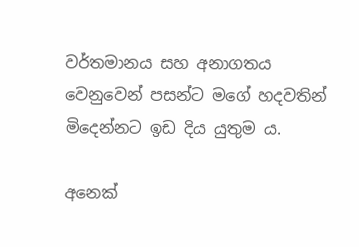වර්තමානය සහ අනාගතය වෙනුවෙන් පසන්ට මගේ හදවතින් මිදෙන්නට ඉඩ දිය යුතුම ය.

අනෙක්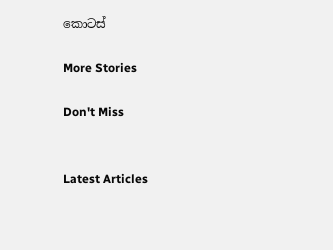කොටස්

More Stories

Don't Miss


Latest Articles